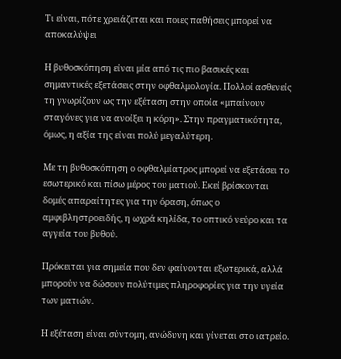Τι είναι, πότε χρειάζεται και ποιες παθήσεις μπορεί να αποκαλύψει

Η βυθοσκόπηση είναι μία από τις πιο βασικές και σημαντικές εξετάσεις στην οφθαλμολογία. Πολλοί ασθενείς τη γνωρίζουν ως την εξέταση στην οποία «μπαίνουν σταγόνες για να ανοίξει η κόρη». Στην πραγματικότητα, όμως, η αξία της είναι πολύ μεγαλύτερη.

Με τη βυθοσκόπηση ο οφθαλμίατρος μπορεί να εξετάσει το εσωτερικό και πίσω μέρος του ματιού. Εκεί βρίσκονται δομές απαραίτητες για την όραση, όπως ο αμφιβληστροειδής, η ωχρά κηλίδα, το οπτικό νεύρο και τα αγγεία του βυθού.

Πρόκειται για σημεία που δεν φαίνονται εξωτερικά, αλλά μπορούν να δώσουν πολύτιμες πληροφορίες για την υγεία των ματιών.

Η εξέταση είναι σύντομη, ανώδυνη και γίνεται στο ιατρείο.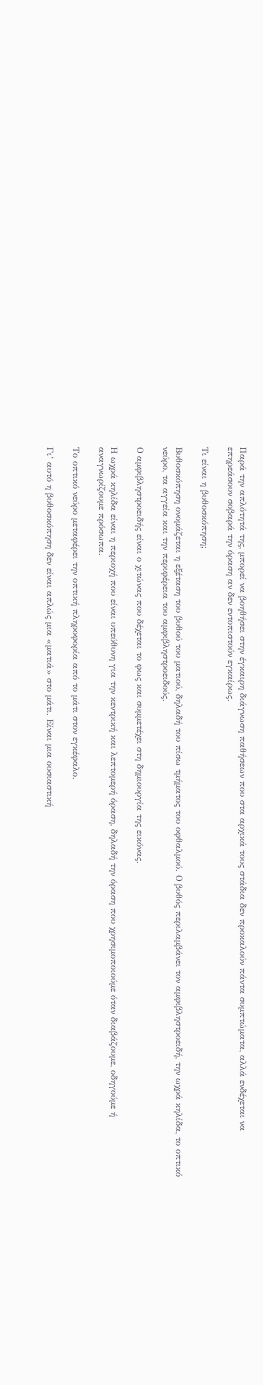Παρά την απλότητά της, μπορεί να βοηθήσει στην έγκαιρη διάγνωση παθήσεων που στα αρχικά τους στάδια δεν προκαλούν πάντα συμπτώματα, αλλά ενδέχεται να επηρεάσουν σοβαρά την όραση αν δεν εντοπιστούν εγκαίρως.

Τι είναι η βυθοσκόπηση;

Βυθοσκόπηση ονομάζεται η εξέταση του βυθού του ματιού, δηλαδή του πίσω τμήματος του οφθαλμού. Ο βυθός περιλαμβάνει τον αμφιβληστροειδή, την ωχρά κηλίδα, το οπτικό νεύρο, τα αγγεία και την περιφέρεια του αμφιβληστροειδούς.

Ο αμφιβληστροειδής είναι ο χιτώνας που δέχεται το φως και συμμετέχει στη δημιουργία της εικόνας.

Η ωχρά κηλίδα είναι η περιοχή που είναι υπεύθυνη για την κεντρική και λεπτομερή όραση, δηλαδή την όραση που χρησιμοποιούμε όταν διαβάζουμε, οδηγούμε ή αναγνωρίζουμε πρόσωπα.

Το οπτικό νεύρο μεταφέρει την οπτική πληροφορία από το μάτι στον εγκέφαλο.

Γι’ αυτό η βυθοσκόπηση δεν είναι απλώς μια «ματιά» στο μάτι. Είναι μια ουσιαστική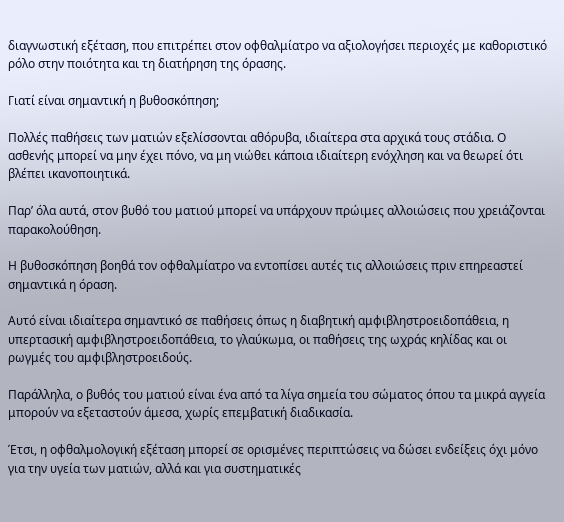διαγνωστική εξέταση, που επιτρέπει στον οφθαλμίατρο να αξιολογήσει περιοχές με καθοριστικό ρόλο στην ποιότητα και τη διατήρηση της όρασης.

Γιατί είναι σημαντική η βυθοσκόπηση;

Πολλές παθήσεις των ματιών εξελίσσονται αθόρυβα, ιδιαίτερα στα αρχικά τους στάδια. Ο ασθενής μπορεί να μην έχει πόνο, να μη νιώθει κάποια ιδιαίτερη ενόχληση και να θεωρεί ότι βλέπει ικανοποιητικά.

Παρ’ όλα αυτά, στον βυθό του ματιού μπορεί να υπάρχουν πρώιμες αλλοιώσεις που χρειάζονται παρακολούθηση.

Η βυθοσκόπηση βοηθά τον οφθαλμίατρο να εντοπίσει αυτές τις αλλοιώσεις πριν επηρεαστεί σημαντικά η όραση.

Αυτό είναι ιδιαίτερα σημαντικό σε παθήσεις όπως η διαβητική αμφιβληστροειδοπάθεια, η υπερτασική αμφιβληστροειδοπάθεια, το γλαύκωμα, οι παθήσεις της ωχράς κηλίδας και οι ρωγμές του αμφιβληστροειδούς.

Παράλληλα, ο βυθός του ματιού είναι ένα από τα λίγα σημεία του σώματος όπου τα μικρά αγγεία μπορούν να εξεταστούν άμεσα, χωρίς επεμβατική διαδικασία.

Έτσι, η οφθαλμολογική εξέταση μπορεί σε ορισμένες περιπτώσεις να δώσει ενδείξεις όχι μόνο για την υγεία των ματιών, αλλά και για συστηματικές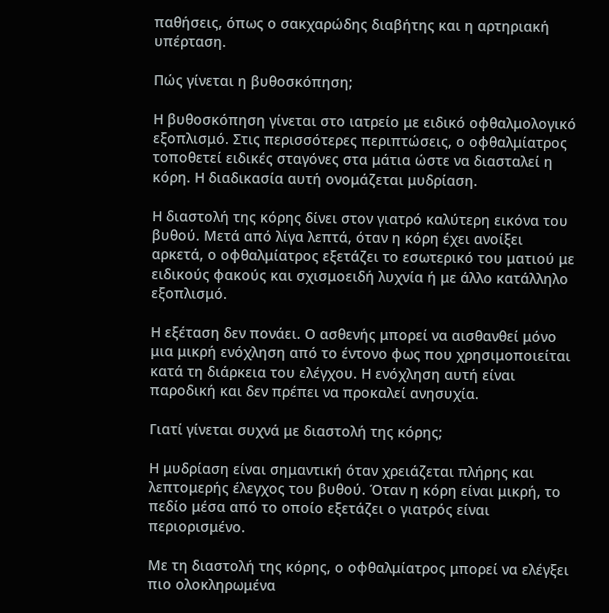παθήσεις, όπως ο σακχαρώδης διαβήτης και η αρτηριακή υπέρταση.

Πώς γίνεται η βυθοσκόπηση;

Η βυθοσκόπηση γίνεται στο ιατρείο με ειδικό οφθαλμολογικό εξοπλισμό. Στις περισσότερες περιπτώσεις, ο οφθαλμίατρος τοποθετεί ειδικές σταγόνες στα μάτια ώστε να διασταλεί η κόρη. Η διαδικασία αυτή ονομάζεται μυδρίαση.

Η διαστολή της κόρης δίνει στον γιατρό καλύτερη εικόνα του βυθού. Μετά από λίγα λεπτά, όταν η κόρη έχει ανοίξει αρκετά, ο οφθαλμίατρος εξετάζει το εσωτερικό του ματιού με ειδικούς φακούς και σχισμοειδή λυχνία ή με άλλο κατάλληλο εξοπλισμό.

Η εξέταση δεν πονάει. Ο ασθενής μπορεί να αισθανθεί μόνο μια μικρή ενόχληση από το έντονο φως που χρησιμοποιείται κατά τη διάρκεια του ελέγχου. Η ενόχληση αυτή είναι παροδική και δεν πρέπει να προκαλεί ανησυχία.

Γιατί γίνεται συχνά με διαστολή της κόρης;

Η μυδρίαση είναι σημαντική όταν χρειάζεται πλήρης και λεπτομερής έλεγχος του βυθού. Όταν η κόρη είναι μικρή, το πεδίο μέσα από το οποίο εξετάζει ο γιατρός είναι περιορισμένο.

Με τη διαστολή της κόρης, ο οφθαλμίατρος μπορεί να ελέγξει πιο ολοκληρωμένα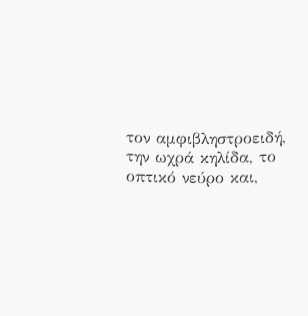τον αμφιβληστροειδή, την ωχρά κηλίδα, το οπτικό νεύρο και,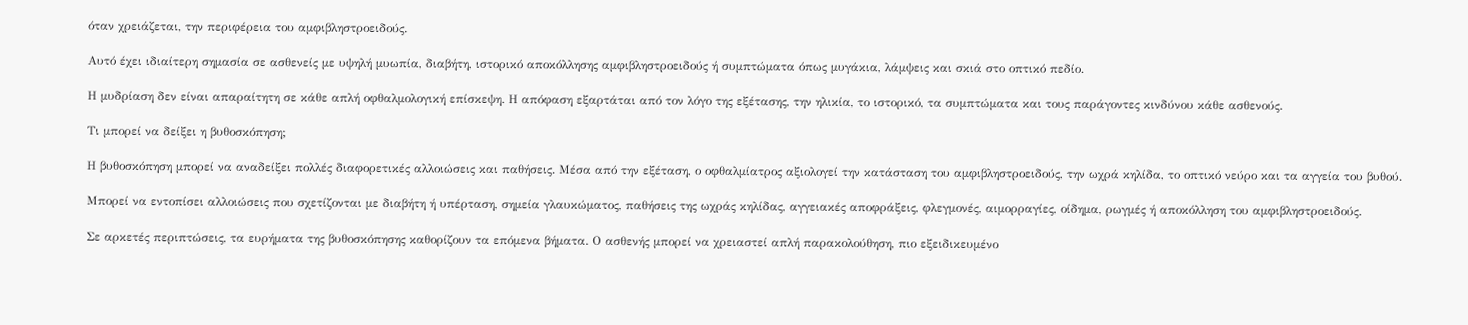όταν χρειάζεται, την περιφέρεια του αμφιβληστροειδούς.

Αυτό έχει ιδιαίτερη σημασία σε ασθενείς με υψηλή μυωπία, διαβήτη, ιστορικό αποκόλλησης αμφιβληστροειδούς ή συμπτώματα όπως μυγάκια, λάμψεις και σκιά στο οπτικό πεδίο.

Η μυδρίαση δεν είναι απαραίτητη σε κάθε απλή οφθαλμολογική επίσκεψη. Η απόφαση εξαρτάται από τον λόγο της εξέτασης, την ηλικία, το ιστορικό, τα συμπτώματα και τους παράγοντες κινδύνου κάθε ασθενούς.

Τι μπορεί να δείξει η βυθοσκόπηση;

Η βυθοσκόπηση μπορεί να αναδείξει πολλές διαφορετικές αλλοιώσεις και παθήσεις. Μέσα από την εξέταση, ο οφθαλμίατρος αξιολογεί την κατάσταση του αμφιβληστροειδούς, την ωχρά κηλίδα, το οπτικό νεύρο και τα αγγεία του βυθού.

Μπορεί να εντοπίσει αλλοιώσεις που σχετίζονται με διαβήτη ή υπέρταση, σημεία γλαυκώματος, παθήσεις της ωχράς κηλίδας, αγγειακές αποφράξεις, φλεγμονές, αιμορραγίες, οίδημα, ρωγμές ή αποκόλληση του αμφιβληστροειδούς.

Σε αρκετές περιπτώσεις, τα ευρήματα της βυθοσκόπησης καθορίζουν τα επόμενα βήματα. Ο ασθενής μπορεί να χρειαστεί απλή παρακολούθηση, πιο εξειδικευμένο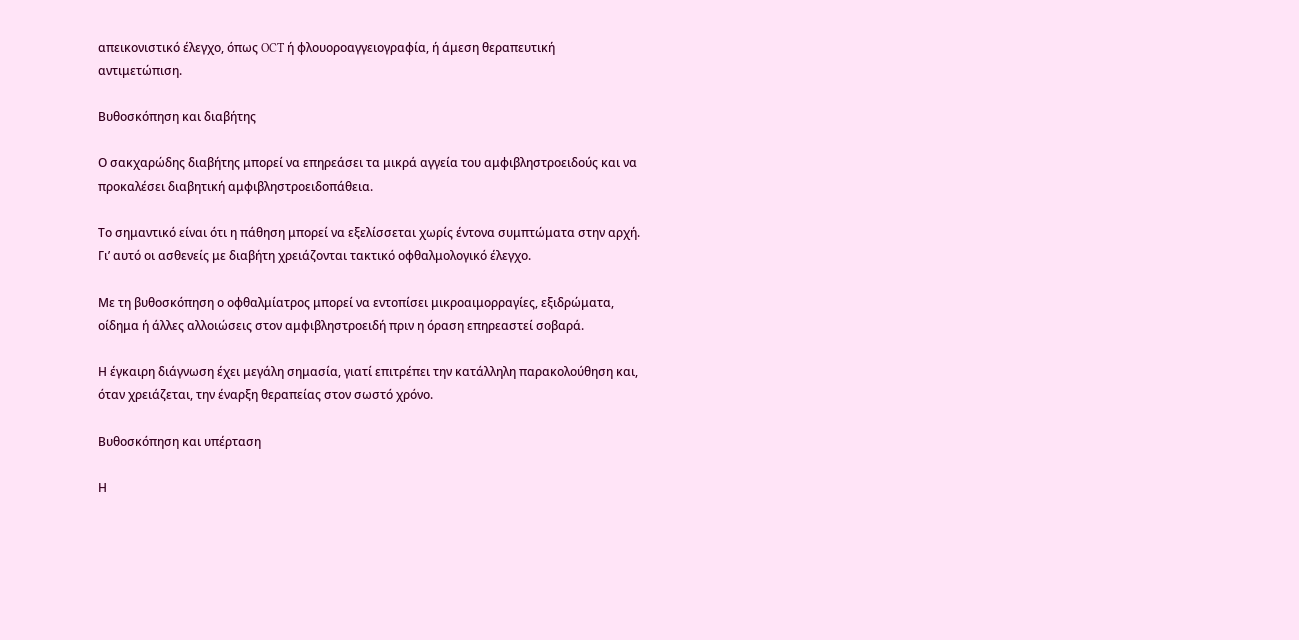απεικονιστικό έλεγχο, όπως OCT ή φλουοροαγγειογραφία, ή άμεση θεραπευτική αντιμετώπιση.

Βυθοσκόπηση και διαβήτης

Ο σακχαρώδης διαβήτης μπορεί να επηρεάσει τα μικρά αγγεία του αμφιβληστροειδούς και να προκαλέσει διαβητική αμφιβληστροειδοπάθεια.

Το σημαντικό είναι ότι η πάθηση μπορεί να εξελίσσεται χωρίς έντονα συμπτώματα στην αρχή. Γι’ αυτό οι ασθενείς με διαβήτη χρειάζονται τακτικό οφθαλμολογικό έλεγχο.

Με τη βυθοσκόπηση ο οφθαλμίατρος μπορεί να εντοπίσει μικροαιμορραγίες, εξιδρώματα, οίδημα ή άλλες αλλοιώσεις στον αμφιβληστροειδή πριν η όραση επηρεαστεί σοβαρά.

Η έγκαιρη διάγνωση έχει μεγάλη σημασία, γιατί επιτρέπει την κατάλληλη παρακολούθηση και, όταν χρειάζεται, την έναρξη θεραπείας στον σωστό χρόνο.

Βυθοσκόπηση και υπέρταση

Η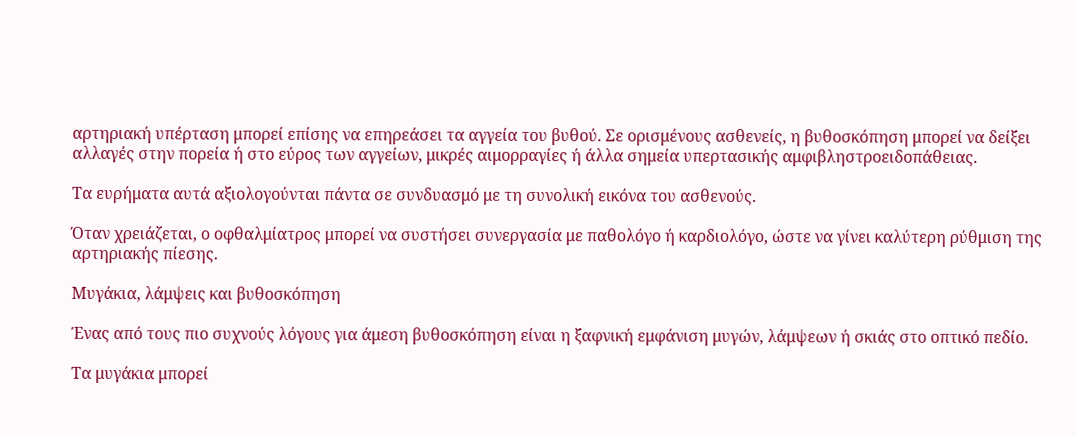αρτηριακή υπέρταση μπορεί επίσης να επηρεάσει τα αγγεία του βυθού. Σε ορισμένους ασθενείς, η βυθοσκόπηση μπορεί να δείξει αλλαγές στην πορεία ή στο εύρος των αγγείων, μικρές αιμορραγίες ή άλλα σημεία υπερτασικής αμφιβληστροειδοπάθειας.

Τα ευρήματα αυτά αξιολογούνται πάντα σε συνδυασμό με τη συνολική εικόνα του ασθενούς.

Όταν χρειάζεται, ο οφθαλμίατρος μπορεί να συστήσει συνεργασία με παθολόγο ή καρδιολόγο, ώστε να γίνει καλύτερη ρύθμιση της αρτηριακής πίεσης.

Μυγάκια, λάμψεις και βυθοσκόπηση

Ένας από τους πιο συχνούς λόγους για άμεση βυθοσκόπηση είναι η ξαφνική εμφάνιση μυγών, λάμψεων ή σκιάς στο οπτικό πεδίο.

Τα μυγάκια μπορεί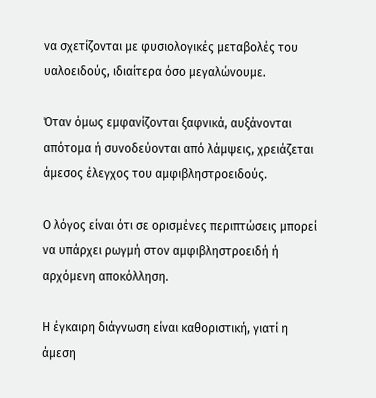να σχετίζονται με φυσιολογικές μεταβολές του υαλοειδούς, ιδιαίτερα όσο μεγαλώνουμε.

Όταν όμως εμφανίζονται ξαφνικά, αυξάνονται απότομα ή συνοδεύονται από λάμψεις, χρειάζεται άμεσος έλεγχος του αμφιβληστροειδούς.

Ο λόγος είναι ότι σε ορισμένες περιπτώσεις μπορεί να υπάρχει ρωγμή στον αμφιβληστροειδή ή αρχόμενη αποκόλληση.

Η έγκαιρη διάγνωση είναι καθοριστική, γιατί η άμεση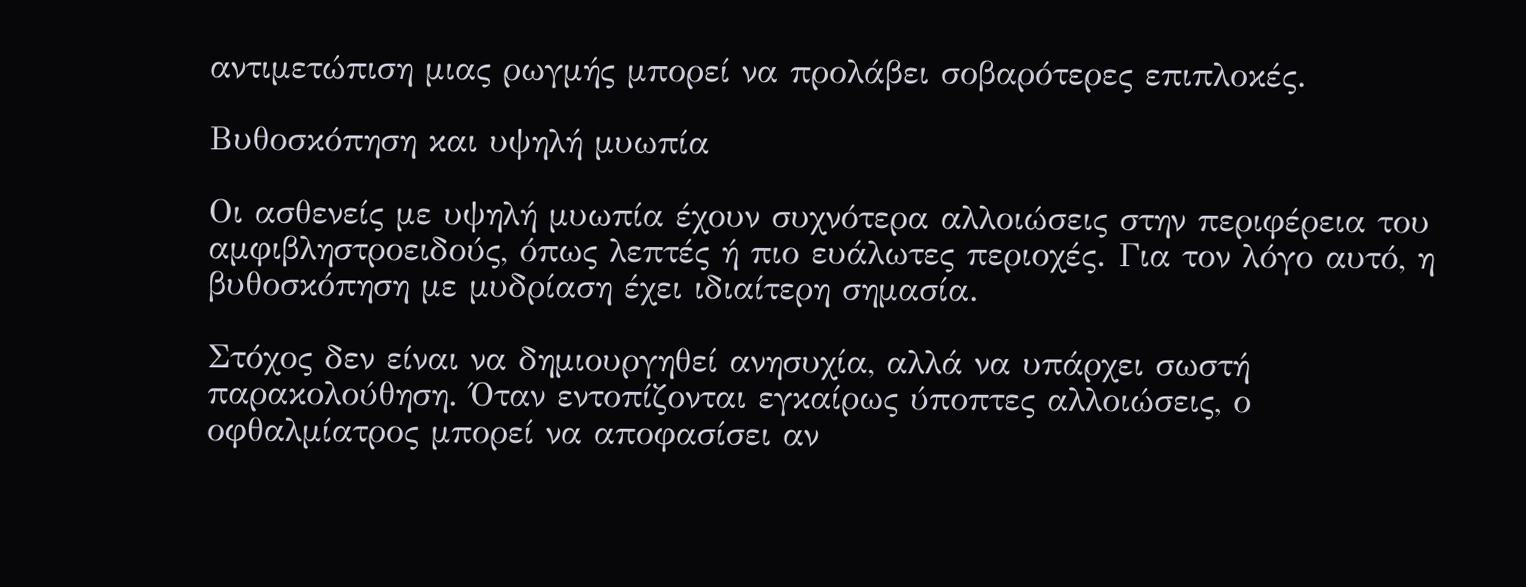αντιμετώπιση μιας ρωγμής μπορεί να προλάβει σοβαρότερες επιπλοκές.

Βυθοσκόπηση και υψηλή μυωπία

Οι ασθενείς με υψηλή μυωπία έχουν συχνότερα αλλοιώσεις στην περιφέρεια του αμφιβληστροειδούς, όπως λεπτές ή πιο ευάλωτες περιοχές. Για τον λόγο αυτό, η βυθοσκόπηση με μυδρίαση έχει ιδιαίτερη σημασία.

Στόχος δεν είναι να δημιουργηθεί ανησυχία, αλλά να υπάρχει σωστή παρακολούθηση. Όταν εντοπίζονται εγκαίρως ύποπτες αλλοιώσεις, ο οφθαλμίατρος μπορεί να αποφασίσει αν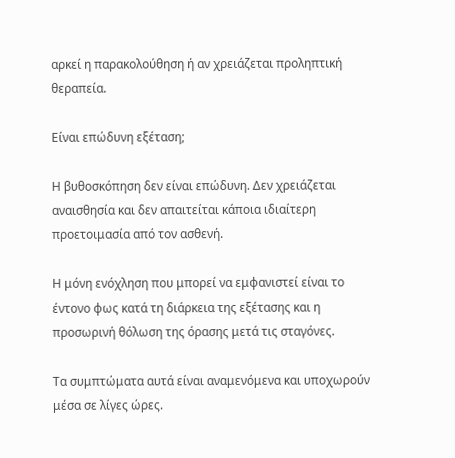αρκεί η παρακολούθηση ή αν χρειάζεται προληπτική θεραπεία.

Είναι επώδυνη εξέταση;

Η βυθοσκόπηση δεν είναι επώδυνη. Δεν χρειάζεται αναισθησία και δεν απαιτείται κάποια ιδιαίτερη προετοιμασία από τον ασθενή.

Η μόνη ενόχληση που μπορεί να εμφανιστεί είναι το έντονο φως κατά τη διάρκεια της εξέτασης και η προσωρινή θόλωση της όρασης μετά τις σταγόνες.

Τα συμπτώματα αυτά είναι αναμενόμενα και υποχωρούν μέσα σε λίγες ώρες.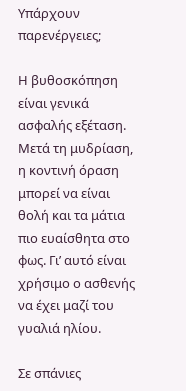Υπάρχουν παρενέργειες;

Η βυθοσκόπηση είναι γενικά ασφαλής εξέταση. Μετά τη μυδρίαση, η κοντινή όραση μπορεί να είναι θολή και τα μάτια πιο ευαίσθητα στο φως. Γι’ αυτό είναι χρήσιμο ο ασθενής να έχει μαζί του γυαλιά ηλίου.

Σε σπάνιες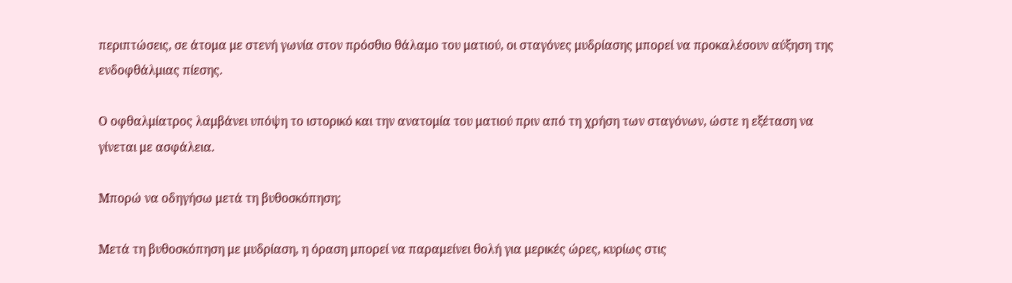περιπτώσεις, σε άτομα με στενή γωνία στον πρόσθιο θάλαμο του ματιού, οι σταγόνες μυδρίασης μπορεί να προκαλέσουν αύξηση της ενδοφθάλμιας πίεσης.

Ο οφθαλμίατρος λαμβάνει υπόψη το ιστορικό και την ανατομία του ματιού πριν από τη χρήση των σταγόνων, ώστε η εξέταση να γίνεται με ασφάλεια.

Μπορώ να οδηγήσω μετά τη βυθοσκόπηση;

Μετά τη βυθοσκόπηση με μυδρίαση, η όραση μπορεί να παραμείνει θολή για μερικές ώρες, κυρίως στις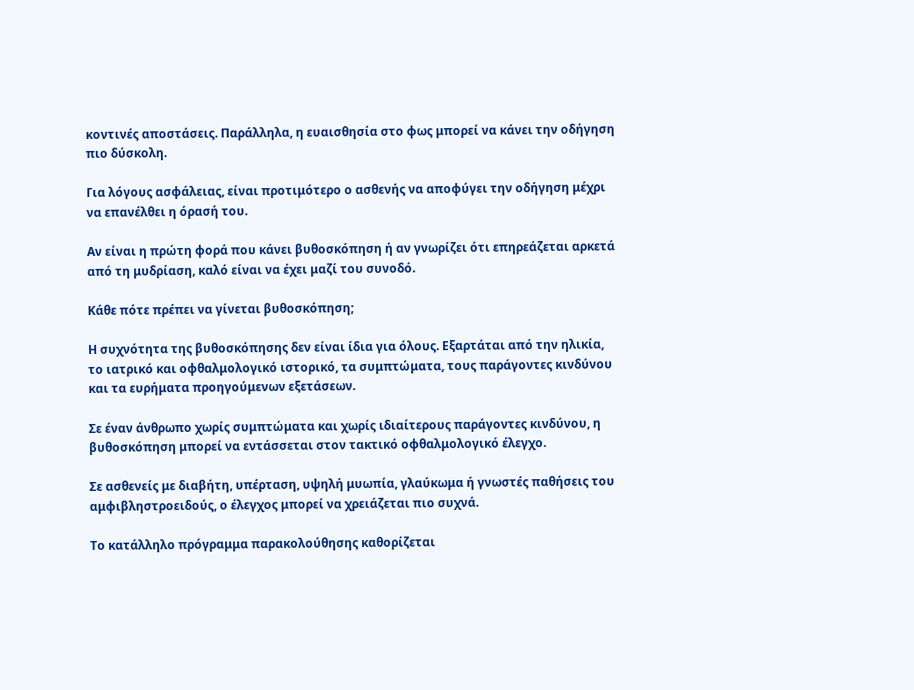κοντινές αποστάσεις. Παράλληλα, η ευαισθησία στο φως μπορεί να κάνει την οδήγηση πιο δύσκολη.

Για λόγους ασφάλειας, είναι προτιμότερο ο ασθενής να αποφύγει την οδήγηση μέχρι να επανέλθει η όρασή του.

Αν είναι η πρώτη φορά που κάνει βυθοσκόπηση ή αν γνωρίζει ότι επηρεάζεται αρκετά από τη μυδρίαση, καλό είναι να έχει μαζί του συνοδό.

Κάθε πότε πρέπει να γίνεται βυθοσκόπηση;

Η συχνότητα της βυθοσκόπησης δεν είναι ίδια για όλους. Εξαρτάται από την ηλικία, το ιατρικό και οφθαλμολογικό ιστορικό, τα συμπτώματα, τους παράγοντες κινδύνου και τα ευρήματα προηγούμενων εξετάσεων.

Σε έναν άνθρωπο χωρίς συμπτώματα και χωρίς ιδιαίτερους παράγοντες κινδύνου, η βυθοσκόπηση μπορεί να εντάσσεται στον τακτικό οφθαλμολογικό έλεγχο.

Σε ασθενείς με διαβήτη, υπέρταση, υψηλή μυωπία, γλαύκωμα ή γνωστές παθήσεις του αμφιβληστροειδούς, ο έλεγχος μπορεί να χρειάζεται πιο συχνά.

Το κατάλληλο πρόγραμμα παρακολούθησης καθορίζεται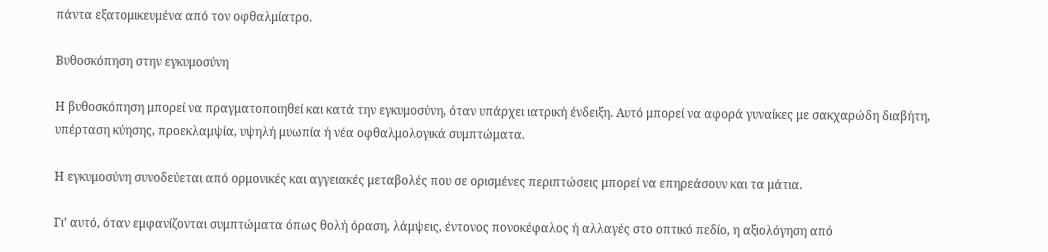πάντα εξατομικευμένα από τον οφθαλμίατρο.

Βυθοσκόπηση στην εγκυμοσύνη

Η βυθοσκόπηση μπορεί να πραγματοποιηθεί και κατά την εγκυμοσύνη, όταν υπάρχει ιατρική ένδειξη. Αυτό μπορεί να αφορά γυναίκες με σακχαρώδη διαβήτη, υπέρταση κύησης, προεκλαμψία, υψηλή μυωπία ή νέα οφθαλμολογικά συμπτώματα.

Η εγκυμοσύνη συνοδεύεται από ορμονικές και αγγειακές μεταβολές που σε ορισμένες περιπτώσεις μπορεί να επηρεάσουν και τα μάτια.

Γι’ αυτό, όταν εμφανίζονται συμπτώματα όπως θολή όραση, λάμψεις, έντονος πονοκέφαλος ή αλλαγές στο οπτικό πεδίο, η αξιολόγηση από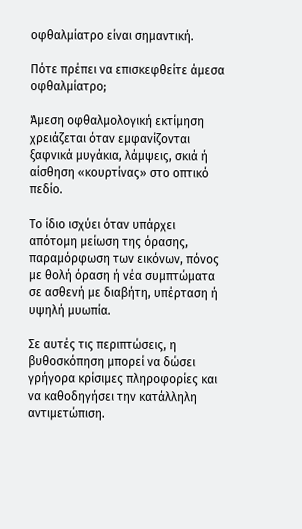οφθαλμίατρο είναι σημαντική.

Πότε πρέπει να επισκεφθείτε άμεσα οφθαλμίατρο;

Άμεση οφθαλμολογική εκτίμηση χρειάζεται όταν εμφανίζονται ξαφνικά μυγάκια, λάμψεις, σκιά ή αίσθηση «κουρτίνας» στο οπτικό πεδίο.

Το ίδιο ισχύει όταν υπάρχει απότομη μείωση της όρασης, παραμόρφωση των εικόνων, πόνος με θολή όραση ή νέα συμπτώματα σε ασθενή με διαβήτη, υπέρταση ή υψηλή μυωπία.

Σε αυτές τις περιπτώσεις, η βυθοσκόπηση μπορεί να δώσει γρήγορα κρίσιμες πληροφορίες και να καθοδηγήσει την κατάλληλη αντιμετώπιση.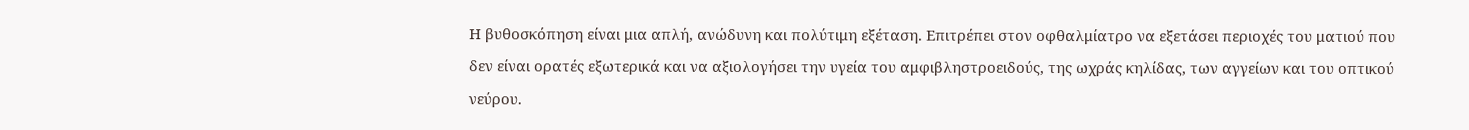Η βυθοσκόπηση είναι μια απλή, ανώδυνη και πολύτιμη εξέταση. Επιτρέπει στον οφθαλμίατρο να εξετάσει περιοχές του ματιού που δεν είναι ορατές εξωτερικά και να αξιολογήσει την υγεία του αμφιβληστροειδούς, της ωχράς κηλίδας, των αγγείων και του οπτικού νεύρου.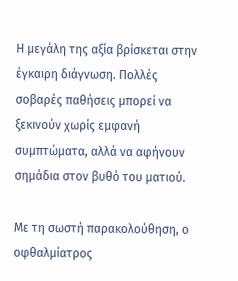Η μεγάλη της αξία βρίσκεται στην έγκαιρη διάγνωση. Πολλές σοβαρές παθήσεις μπορεί να ξεκινούν χωρίς εμφανή συμπτώματα, αλλά να αφήνουν σημάδια στον βυθό του ματιού.

Με τη σωστή παρακολούθηση, ο οφθαλμίατρος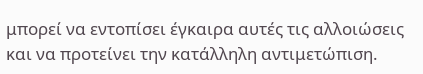μπορεί να εντοπίσει έγκαιρα αυτές τις αλλοιώσεις και να προτείνει την κατάλληλη αντιμετώπιση.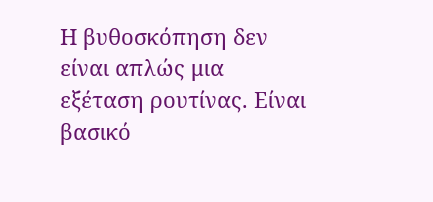Η βυθοσκόπηση δεν είναι απλώς μια εξέταση ρουτίνας. Είναι βασικό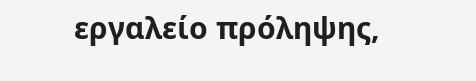εργαλείο πρόληψης,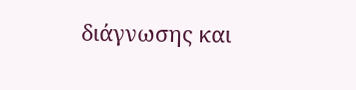διάγνωσης και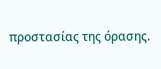προστασίας της όρασης.